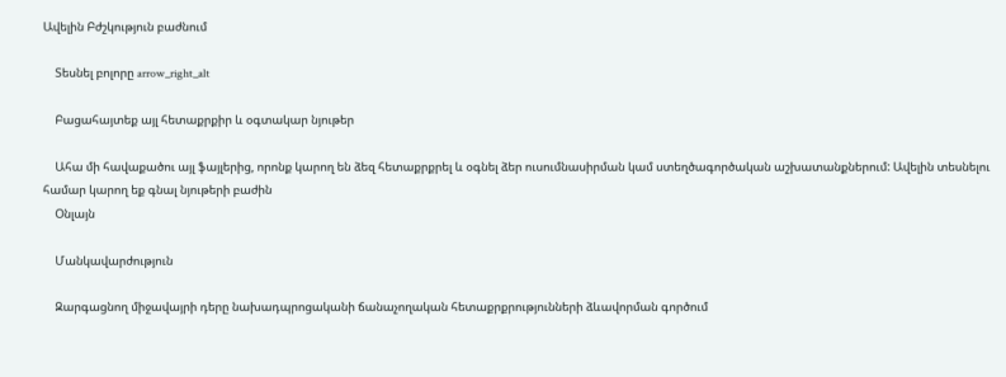Ավելին Բժշկություն բաժնում

    Տեսնել բոլորը arrow_right_alt

    Բացահայտեք այլ հետաքրքիր և օգտակար նյութեր

    Ահա մի հավաքածու այլ ֆայլերից, որոնք կարող են ձեզ հետաքրքրել և օգնել ձեր ուսումնասիրման կամ ստեղծագործական աշխատանքներում: Ավելին տեսնելու համար կարող եք գնալ նյութերի բաժին
    Օնլայն

    Մանկավարժություն

    Զարգացնող միջավայրի դերը նախադպրոցականի ճանաչողական հետաքրքրությունների ձևավորման գործում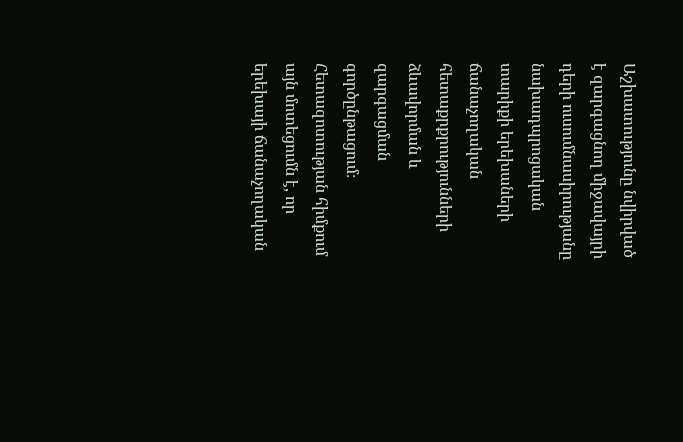Աշխատությունը նվիրված է զարգացնող միջավայրի դերի ուսումնասիրությանը նախադպրոցական տարիքի երեխաների ճանաչողական հետաքրքրությունների ձևավորման և զարգացման գործընթացում։ Հետազոտության հիմքում այն մոտեցումն է, որ երեխայի ճանաչողական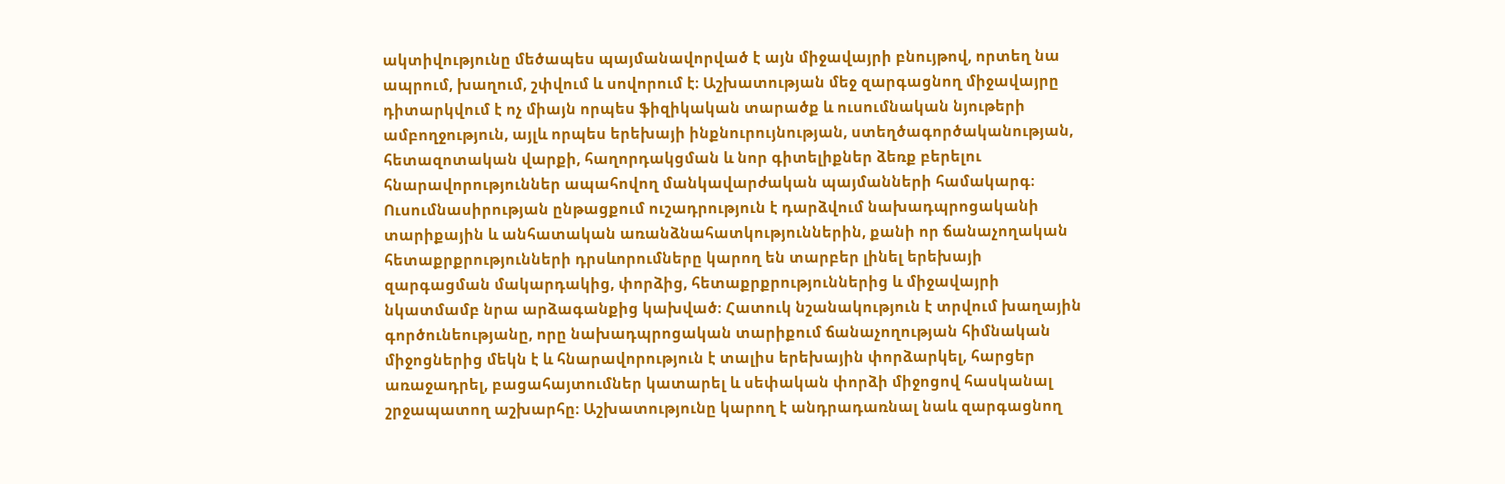ակտիվությունը մեծապես պայմանավորված է այն միջավայրի բնույթով, որտեղ նա ապրում, խաղում, շփվում և սովորում է։ Աշխատության մեջ զարգացնող միջավայրը դիտարկվում է ոչ միայն որպես ֆիզիկական տարածք և ուսումնական նյութերի ամբողջություն, այլև որպես երեխայի ինքնուրույնության, ստեղծագործականության, հետազոտական վարքի, հաղորդակցման և նոր գիտելիքներ ձեռք բերելու հնարավորություններ ապահովող մանկավարժական պայմանների համակարգ։ Ուսումնասիրության ընթացքում ուշադրություն է դարձվում նախադպրոցականի տարիքային և անհատական առանձնահատկություններին, քանի որ ճանաչողական հետաքրքրությունների դրսևորումները կարող են տարբեր լինել երեխայի զարգացման մակարդակից, փորձից, հետաքրքրություններից և միջավայրի նկատմամբ նրա արձագանքից կախված։ Հատուկ նշանակություն է տրվում խաղային գործունեությանը, որը նախադպրոցական տարիքում ճանաչողության հիմնական միջոցներից մեկն է և հնարավորություն է տալիս երեխային փորձարկել, հարցեր առաջադրել, բացահայտումներ կատարել և սեփական փորձի միջոցով հասկանալ շրջապատող աշխարհը։ Աշխատությունը կարող է անդրադառնալ նաև զարգացնող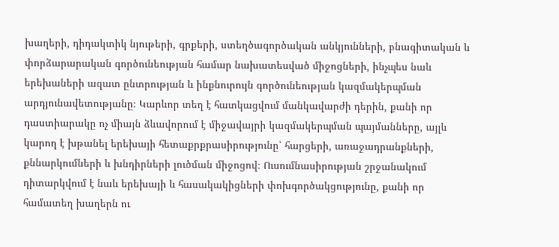խաղերի, դիդակտիկ նյութերի, գրքերի, ստեղծագործական անկյունների, բնագիտական և փորձարարական գործունեության համար նախատեսված միջոցների, ինչպես նաև երեխաների ազատ ընտրության և ինքնուրույն գործունեության կազմակերպման արդյունավետությանը։ Կարևոր տեղ է հատկացվում մանկավարժի դերին, քանի որ դաստիարակը ոչ միայն ձևավորում է միջավայրի կազմակերպման պայմանները, այլև կարող է խթանել երեխայի հետաքրքրասիրությունը՝ հարցերի, առաջադրանքների, քննարկումների և խնդիրների լուծման միջոցով։ Ուսումնասիրության շրջանակում դիտարկվում է նաև երեխայի և հասակակիցների փոխգործակցությունը, քանի որ համատեղ խաղերն ու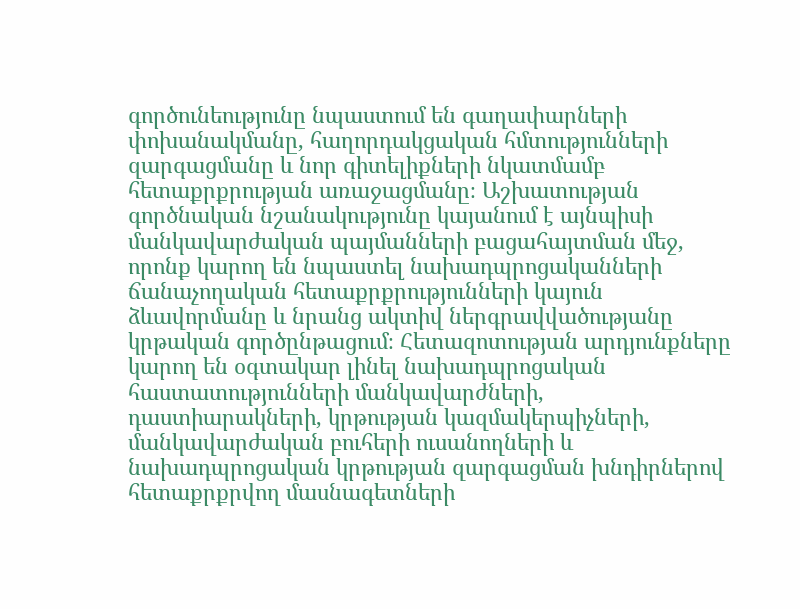գործունեությունը նպաստում են գաղափարների փոխանակմանը, հաղորդակցական հմտությունների զարգացմանը և նոր գիտելիքների նկատմամբ հետաքրքրության առաջացմանը։ Աշխատության գործնական նշանակությունը կայանում է այնպիսի մանկավարժական պայմանների բացահայտման մեջ, որոնք կարող են նպաստել նախադպրոցականների ճանաչողական հետաքրքրությունների կայուն ձևավորմանը և նրանց ակտիվ ներգրավվածությանը կրթական գործընթացում։ Հետազոտության արդյունքները կարող են օգտակար լինել նախադպրոցական հաստատությունների մանկավարժների, դաստիարակների, կրթության կազմակերպիչների, մանկավարժական բուհերի ուսանողների և նախադպրոցական կրթության զարգացման խնդիրներով հետաքրքրվող մասնագետների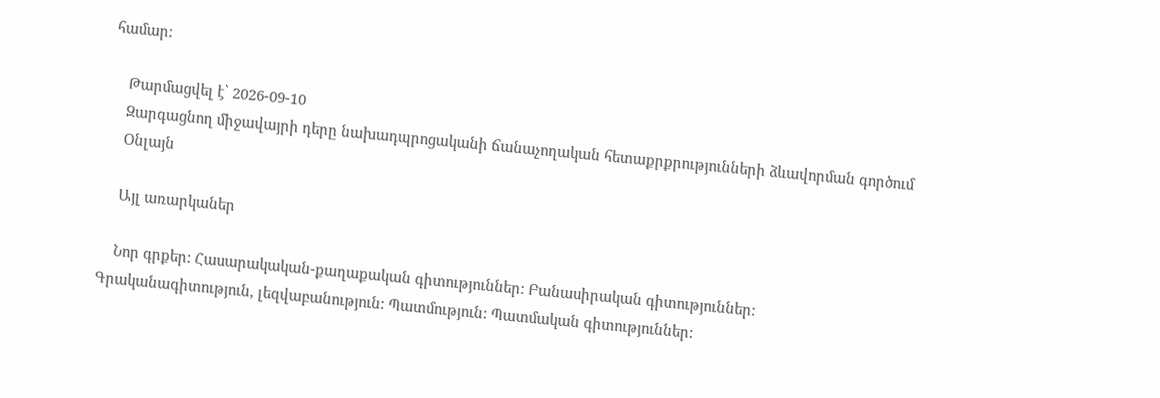համար։

    Թարմացվել է՝ 2026-09-10
    Զարգացնող միջավայրի դերը նախադպրոցականի ճանաչողական հետաքրքրությունների ձևավորման գործում
    Օնլայն

    Այլ առարկաներ

    Նոր գրքեր: Հասարակական-քաղաքական գիտություններ: Բանասիրական գիտություններ: Գրականագիտություն, լեզվաբանություն: Պատմություն: Պատմական գիտություններ: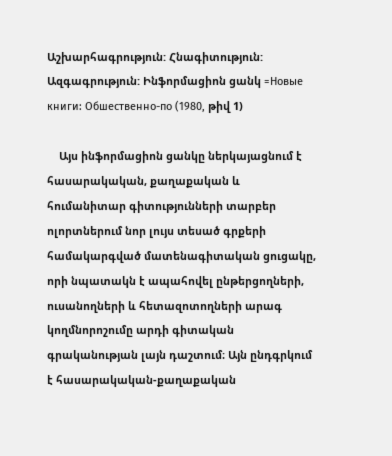Աշխարհագրություն: Հնագիտություն: Ազգագրություն: Ինֆորմացիոն ցանկ =Новые книги: Обшественно-по (1980, թիվ 1)

    Այս ինֆորմացիոն ցանկը ներկայացնում է հասարակական, քաղաքական և հումանիտար գիտությունների տարբեր ոլորտներում նոր լույս տեսած գրքերի համակարգված մատենագիտական ցուցակը, որի նպատակն է ապահովել ընթերցողների, ուսանողների և հետազոտողների արագ կողմնորոշումը արդի գիտական գրականության լայն դաշտում։ Այն ընդգրկում է հասարակական-քաղաքական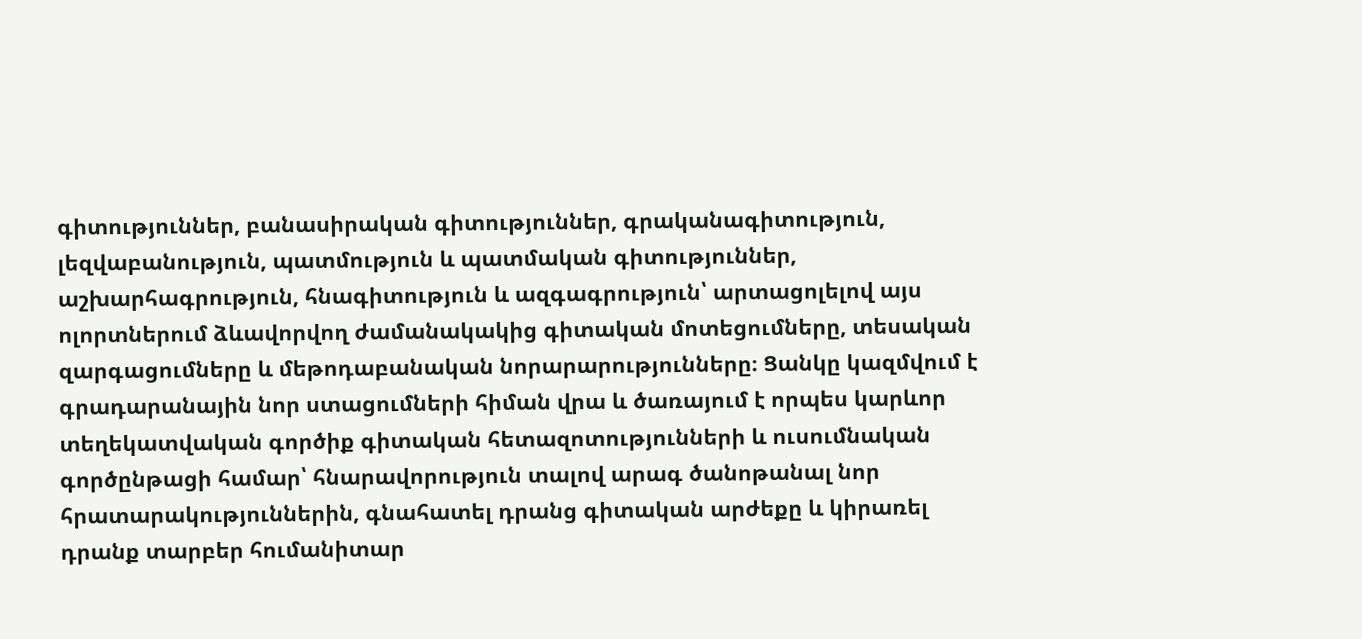գիտություններ, բանասիրական գիտություններ, գրականագիտություն, լեզվաբանություն, պատմություն և պատմական գիտություններ, աշխարհագրություն, հնագիտություն և ազգագրություն՝ արտացոլելով այս ոլորտներում ձևավորվող ժամանակակից գիտական մոտեցումները, տեսական զարգացումները և մեթոդաբանական նորարարությունները։ Ցանկը կազմվում է գրադարանային նոր ստացումների հիման վրա և ծառայում է որպես կարևոր տեղեկատվական գործիք գիտական հետազոտությունների և ուսումնական գործընթացի համար՝ հնարավորություն տալով արագ ծանոթանալ նոր հրատարակություններին, գնահատել դրանց գիտական արժեքը և կիրառել դրանք տարբեր հումանիտար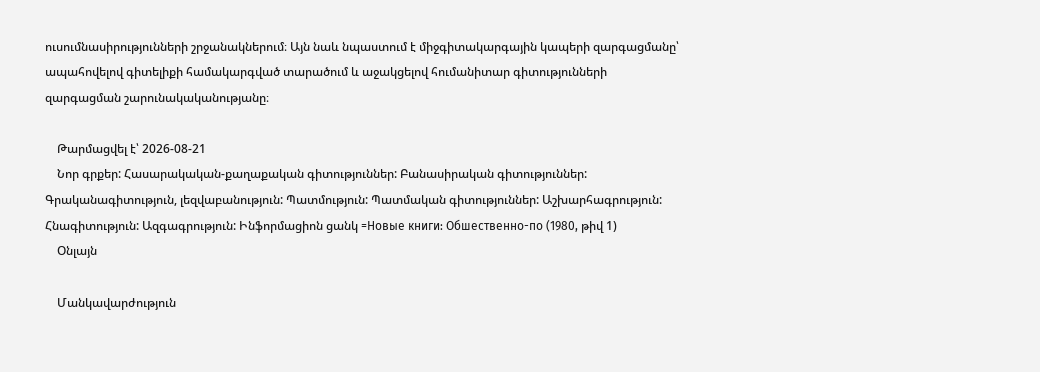ուսումնասիրությունների շրջանակներում։ Այն նաև նպաստում է միջգիտակարգային կապերի զարգացմանը՝ ապահովելով գիտելիքի համակարգված տարածում և աջակցելով հումանիտար գիտությունների զարգացման շարունակականությանը։

    Թարմացվել է՝ 2026-08-21
    Նոր գրքեր: Հասարակական-քաղաքական գիտություններ: Բանասիրական գիտություններ: Գրականագիտություն, լեզվաբանություն: Պատմություն: Պատմական գիտություններ: Աշխարհագրություն: Հնագիտություն: Ազգագրություն: Ինֆորմացիոն ցանկ =Новые книги: Обшественно-по (1980, թիվ 1)
    Օնլայն

    Մանկավարժություն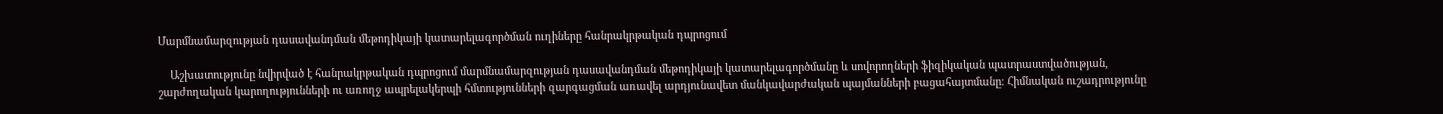Մարմնամարզության դասավանդման մեթոդիկայի կատարելագործման ուղիները հանրակրթական դպրոցում

    Աշխատությունը նվիրված է հանրակրթական դպրոցում մարմնամարզության դասավանդման մեթոդիկայի կատարելագործմանը և սովորողների ֆիզիկական պատրաստվածության, շարժողական կարողությունների ու առողջ ապրելակերպի հմտությունների զարգացման առավել արդյունավետ մանկավարժական պայմանների բացահայտմանը։ Հիմնական ուշադրությունը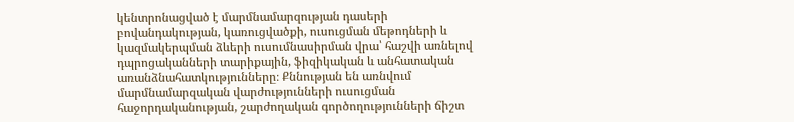կենտրոնացված է մարմնամարզության դասերի բովանդակության, կառուցվածքի, ուսուցման մեթոդների և կազմակերպման ձևերի ուսումնասիրման վրա՝ հաշվի առնելով դպրոցականների տարիքային, ֆիզիկական և անհատական առանձնահատկությունները։ Քննության են առնվում մարմնամարզական վարժությունների ուսուցման հաջորդականության, շարժողական գործողությունների ճիշտ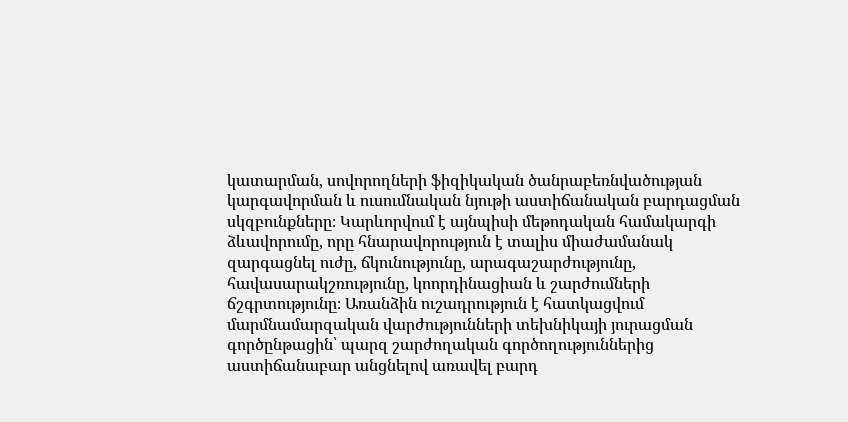կատարման, սովորողների ֆիզիկական ծանրաբեռնվածության կարգավորման և ուսումնական նյութի աստիճանական բարդացման սկզբունքները։ Կարևորվում է այնպիսի մեթոդական համակարգի ձևավորումը, որը հնարավորություն է տալիս միաժամանակ զարգացնել ուժը, ճկունությունը, արագաշարժությունը, հավասարակշռությունը, կոորդինացիան և շարժումների ճշգրտությունը։ Առանձին ուշադրություն է հատկացվում մարմնամարզական վարժությունների տեխնիկայի յուրացման գործընթացին՝ պարզ շարժողական գործողություններից աստիճանաբար անցնելով առավել բարդ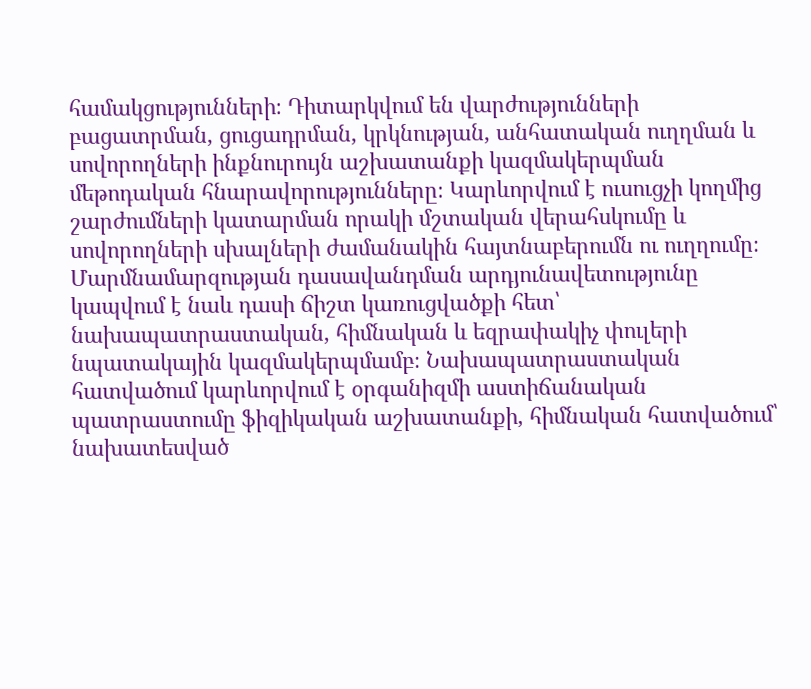համակցությունների։ Դիտարկվում են վարժությունների բացատրման, ցուցադրման, կրկնության, անհատական ուղղման և սովորողների ինքնուրույն աշխատանքի կազմակերպման մեթոդական հնարավորությունները։ Կարևորվում է ուսուցչի կողմից շարժումների կատարման որակի մշտական վերահսկումը և սովորողների սխալների ժամանակին հայտնաբերումն ու ուղղումը։ Մարմնամարզության դասավանդման արդյունավետությունը կապվում է նաև դասի ճիշտ կառուցվածքի հետ՝ նախապատրաստական, հիմնական և եզրափակիչ փուլերի նպատակային կազմակերպմամբ։ Նախապատրաստական հատվածում կարևորվում է օրգանիզմի աստիճանական պատրաստումը ֆիզիկական աշխատանքի, հիմնական հատվածում՝ նախատեսված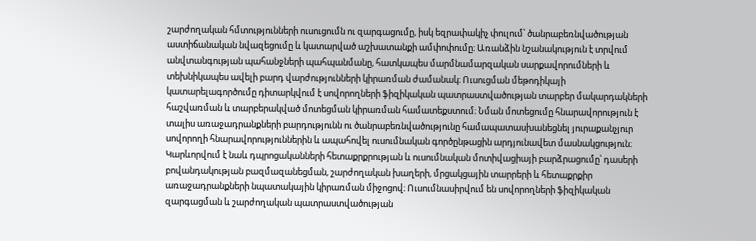շարժողական հմտությունների ուսուցումն ու զարգացումը, իսկ եզրափակիչ փուլում՝ ծանրաբեռնվածության աստիճանական նվազեցումը և կատարված աշխատանքի ամփոփումը։ Առանձին նշանակություն է տրվում անվտանգության պահանջների պահպանմանը, հատկապես մարմնամարզական սարքավորումների և տեխնիկապես ավելի բարդ վարժությունների կիրառման ժամանակ։ Ուսուցման մեթոդիկայի կատարելագործումը դիտարկվում է սովորողների ֆիզիկական պատրաստվածության տարբեր մակարդակների հաշվառման և տարբերակված մոտեցման կիրառման համատեքստում։ Նման մոտեցումը հնարավորություն է տալիս առաջադրանքների բարդությունն ու ծանրաբեռնվածությունը համապատասխանեցնել յուրաքանչյուր սովորողի հնարավորություններին և ապահովել ուսումնական գործընթացին արդյունավետ մասնակցություն։ Կարևորվում է նաև դպրոցականների հետաքրքրության և ուսումնական մոտիվացիայի բարձրացումը՝ դասերի բովանդակության բազմազանեցման, շարժողական խաղերի, մրցակցային տարրերի և հետաքրքիր առաջադրանքների նպատակային կիրառման միջոցով։ Ուսումնասիրվում են սովորողների ֆիզիկական զարգացման և շարժողական պատրաստվածության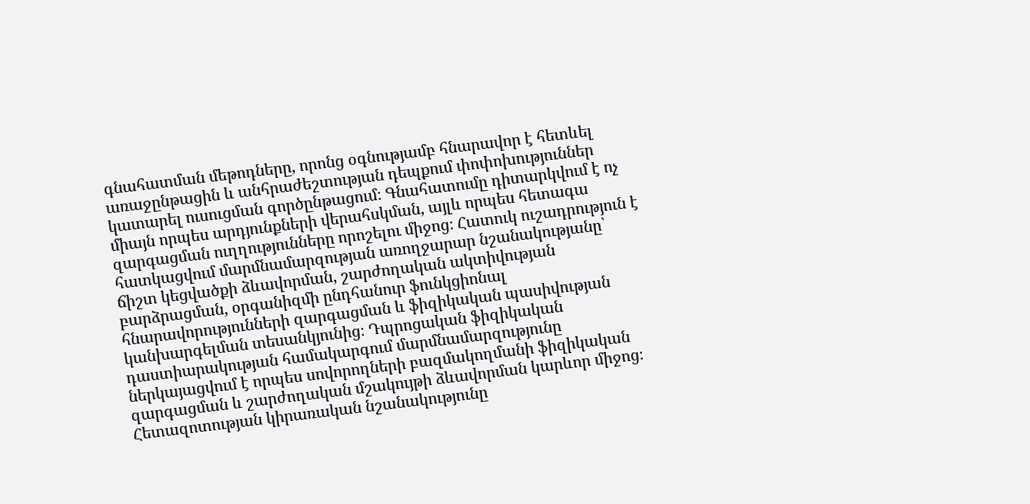գնահատման մեթոդները, որոնց օգնությամբ հնարավոր է հետևել առաջընթացին և անհրաժեշտության դեպքում փոփոխություններ կատարել ուսուցման գործընթացում։ Գնահատումը դիտարկվում է ոչ միայն որպես արդյունքների վերահսկման, այլև որպես հետագա զարգացման ուղղությունները որոշելու միջոց։ Հատուկ ուշադրություն է հատկացվում մարմնամարզության առողջարար նշանակությանը՝ ճիշտ կեցվածքի ձևավորման, շարժողական ակտիվության բարձրացման, օրգանիզմի ընդհանուր ֆունկցիոնալ հնարավորությունների զարգացման և ֆիզիկական պասիվության կանխարգելման տեսանկյունից։ Դպրոցական ֆիզիկական դաստիարակության համակարգում մարմնամարզությունը ներկայացվում է որպես սովորողների բազմակողմանի ֆիզիկական զարգացման և շարժողական մշակույթի ձևավորման կարևոր միջոց։ Հետազոտության կիրառական նշանակությունը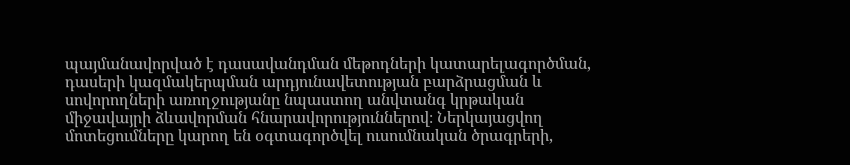պայմանավորված է դասավանդման մեթոդների կատարելագործման, դասերի կազմակերպման արդյունավետության բարձրացման և սովորողների առողջությանը նպաստող անվտանգ կրթական միջավայրի ձևավորման հնարավորություններով։ Ներկայացվող մոտեցումները կարող են օգտագործվել ուսումնական ծրագրերի,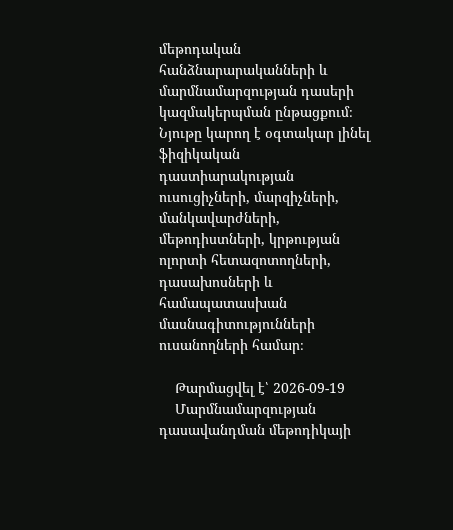մեթոդական հանձնարարականների և մարմնամարզության դասերի կազմակերպման ընթացքում։ Նյութը կարող է օգտակար լինել ֆիզիկական դաստիարակության ուսուցիչների, մարզիչների, մանկավարժների, մեթոդիստների, կրթության ոլորտի հետազոտողների, դասախոսների և համապատասխան մասնագիտությունների ուսանողների համար։

    Թարմացվել է՝ 2026-09-19
    Մարմնամարզության դասավանդման մեթոդիկայի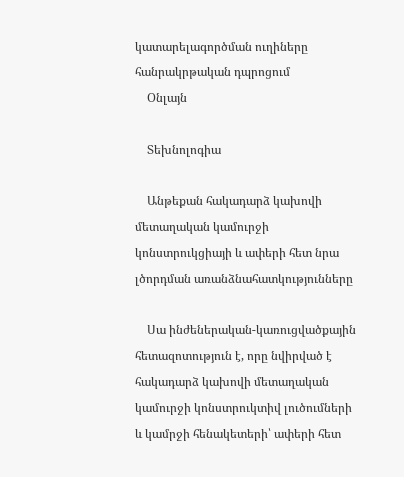կատարելագործման ուղիները հանրակրթական դպրոցում
    Օնլայն

    Տեխնոլոգիա

    Անթեքան հակադարձ կախովի մետաղական կամուրջի կոնստրուկցիայի և ափերի հետ նրա լծորդման առանձնահատկությունները

    Սա ինժեներական-կառուցվածքային հետազոտություն է, որը նվիրված է հակադարձ կախովի մետաղական կամուրջի կոնստրուկտիվ լուծումների և կամրջի հենակետերի՝ ափերի հետ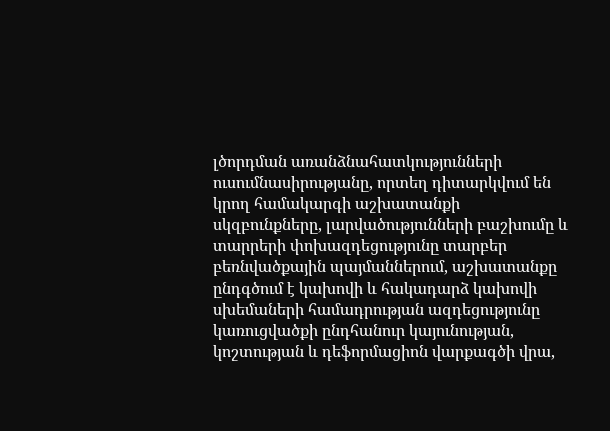լծորդման առանձնահատկությունների ուսումնասիրությանը, որտեղ դիտարկվում են կրող համակարգի աշխատանքի սկզբունքները, լարվածությունների բաշխումը և տարրերի փոխազդեցությունը տարբեր բեռնվածքային պայմաններում, աշխատանքը ընդգծում է կախովի և հակադարձ կախովի սխեմաների համադրության ազդեցությունը կառուցվածքի ընդհանուր կայունության, կոշտության և դեֆորմացիոն վարքագծի վրա,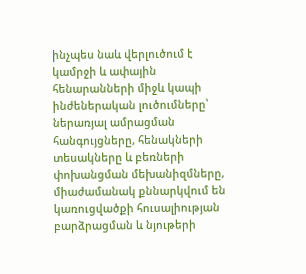ինչպես նաև վերլուծում է կամրջի և ափային հենարանների միջև կապի ինժեներական լուծումները՝ ներառյալ ամրացման հանգույցները, հենակների տեսակները և բեռների փոխանցման մեխանիզմները, միաժամանակ քննարկվում են կառուցվածքի հուսալիության բարձրացման և նյութերի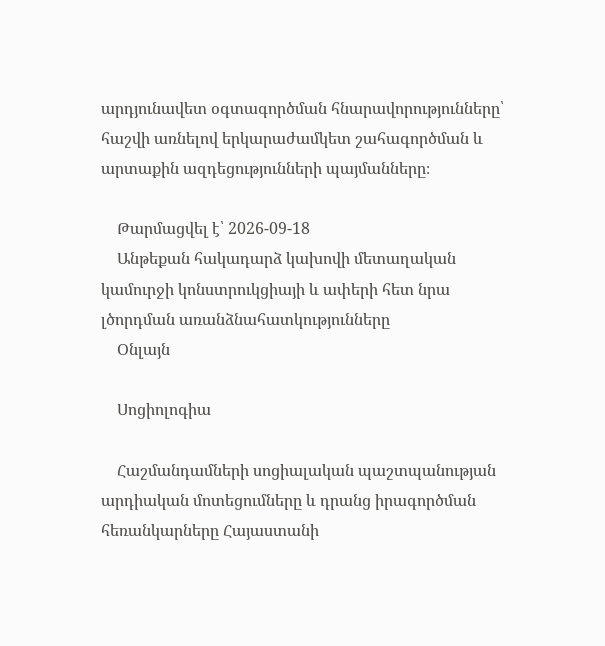արդյունավետ օգտագործման հնարավորությունները՝ հաշվի առնելով երկարաժամկետ շահագործման և արտաքին ազդեցությունների պայմանները։

    Թարմացվել է՝ 2026-09-18
    Անթեքան հակադարձ կախովի մետաղական կամուրջի կոնստրուկցիայի և ափերի հետ նրա լծորդման առանձնահատկությունները
    Օնլայն

    Սոցիոլոգիա

    Հաշմանդամների սոցիալական պաշտպանության արդիական մոտեցումները և դրանց իրագործման հեռանկարները Հայաստանի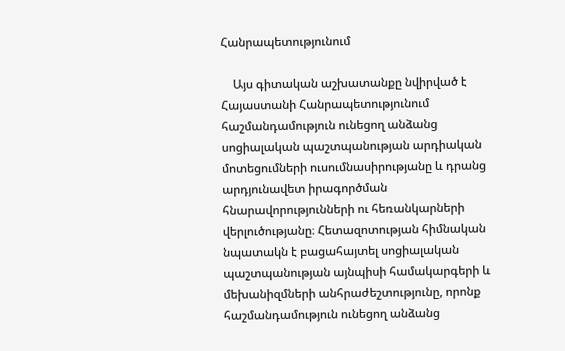Հանրապետությունում

    Այս գիտական աշխատանքը նվիրված է Հայաստանի Հանրապետությունում հաշմանդամություն ունեցող անձանց սոցիալական պաշտպանության արդիական մոտեցումների ուսումնասիրությանը և դրանց արդյունավետ իրագործման հնարավորությունների ու հեռանկարների վերլուծությանը։ Հետազոտության հիմնական նպատակն է բացահայտել սոցիալական պաշտպանության այնպիսի համակարգերի և մեխանիզմների անհրաժեշտությունը, որոնք հաշմանդամություն ունեցող անձանց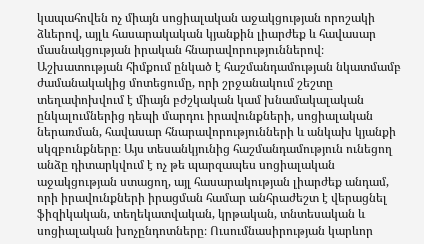կապահովեն ոչ միայն սոցիալական աջակցության որոշակի ձևերով, այլև հասարակական կյանքին լիարժեք և հավասար մասնակցության իրական հնարավորություններով։ Աշխատության հիմքում ընկած է հաշմանդամության նկատմամբ ժամանակակից մոտեցումը, որի շրջանակում շեշտը տեղափոխվում է միայն բժշկական կամ խնամակալական ընկալումներից դեպի մարդու իրավունքների, սոցիալական ներառման, հավասար հնարավորությունների և անկախ կյանքի սկզբունքները։ Այս տեսանկյունից հաշմանդամություն ունեցող անձը դիտարկվում է ոչ թե պարզապես սոցիալական աջակցության ստացող, այլ հասարակության լիարժեք անդամ, որի իրավունքների իրացման համար անհրաժեշտ է վերացնել ֆիզիկական, տեղեկատվական, կրթական, տնտեսական և սոցիալական խոչընդոտները։ Ուսումնասիրության կարևոր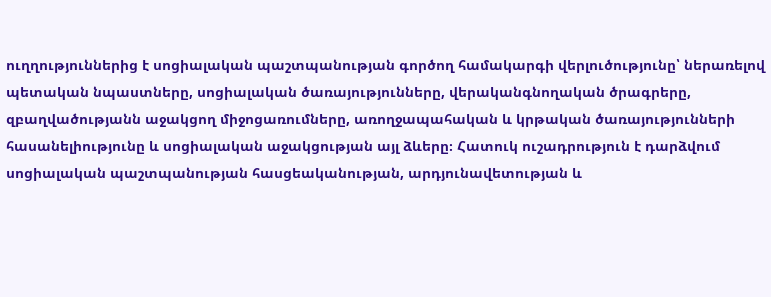ուղղություններից է սոցիալական պաշտպանության գործող համակարգի վերլուծությունը՝ ներառելով պետական նպաստները, սոցիալական ծառայությունները, վերականգնողական ծրագրերը, զբաղվածությանն աջակցող միջոցառումները, առողջապահական և կրթական ծառայությունների հասանելիությունը և սոցիալական աջակցության այլ ձևերը։ Հատուկ ուշադրություն է դարձվում սոցիալական պաշտպանության հասցեականության, արդյունավետության և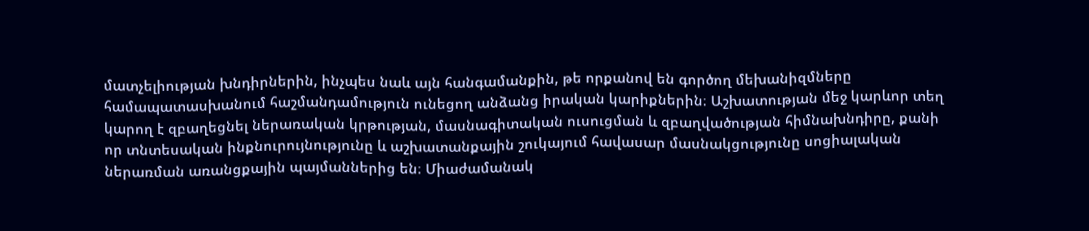մատչելիության խնդիրներին, ինչպես նաև այն հանգամանքին, թե որքանով են գործող մեխանիզմները համապատասխանում հաշմանդամություն ունեցող անձանց իրական կարիքներին։ Աշխատության մեջ կարևոր տեղ կարող է զբաղեցնել ներառական կրթության, մասնագիտական ուսուցման և զբաղվածության հիմնախնդիրը, քանի որ տնտեսական ինքնուրույնությունը և աշխատանքային շուկայում հավասար մասնակցությունը սոցիալական ներառման առանցքային պայմաններից են։ Միաժամանակ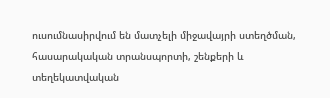ուսումնասիրվում են մատչելի միջավայրի ստեղծման, հասարակական տրանսպորտի, շենքերի և տեղեկատվական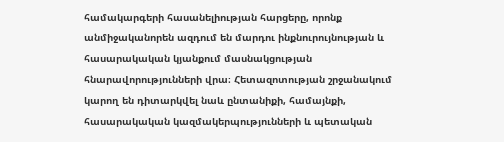համակարգերի հասանելիության հարցերը, որոնք անմիջականորեն ազդում են մարդու ինքնուրույնության և հասարակական կյանքում մասնակցության հնարավորությունների վրա։ Հետազոտության շրջանակում կարող են դիտարկվել նաև ընտանիքի, համայնքի, հասարակական կազմակերպությունների և պետական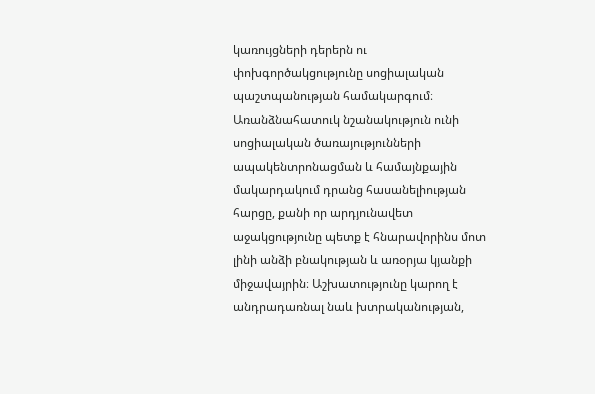կառույցների դերերն ու փոխգործակցությունը սոցիալական պաշտպանության համակարգում։ Առանձնահատուկ նշանակություն ունի սոցիալական ծառայությունների ապակենտրոնացման և համայնքային մակարդակում դրանց հասանելիության հարցը, քանի որ արդյունավետ աջակցությունը պետք է հնարավորինս մոտ լինի անձի բնակության և առօրյա կյանքի միջավայրին։ Աշխատությունը կարող է անդրադառնալ նաև խտրականության,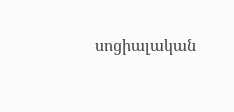սոցիալական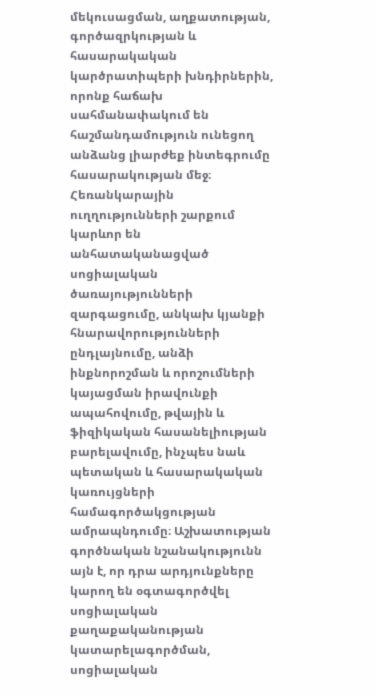մեկուսացման, աղքատության, գործազրկության և հասարակական կարծրատիպերի խնդիրներին, որոնք հաճախ սահմանափակում են հաշմանդամություն ունեցող անձանց լիարժեք ինտեգրումը հասարակության մեջ։ Հեռանկարային ուղղությունների շարքում կարևոր են անհատականացված սոցիալական ծառայությունների զարգացումը, անկախ կյանքի հնարավորությունների ընդլայնումը, անձի ինքնորոշման և որոշումների կայացման իրավունքի ապահովումը, թվային և ֆիզիկական հասանելիության բարելավումը, ինչպես նաև պետական և հասարակական կառույցների համագործակցության ամրապնդումը։ Աշխատության գործնական նշանակությունն այն է, որ դրա արդյունքները կարող են օգտագործվել սոցիալական քաղաքականության կատարելագործման, սոցիալական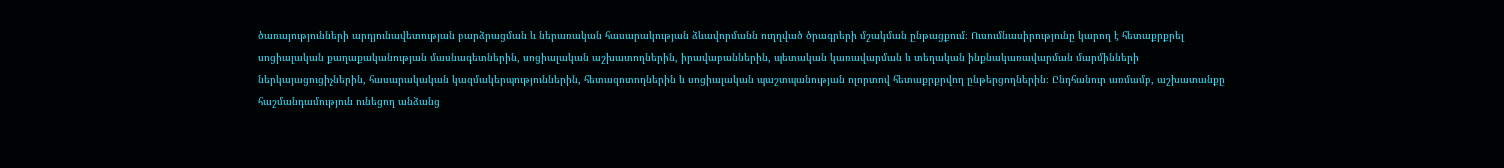ծառայությունների արդյունավետության բարձրացման և ներառական հասարակության ձևավորմանն ուղղված ծրագրերի մշակման ընթացքում։ Ուսումնասիրությունը կարող է հետաքրքրել սոցիալական քաղաքականության մասնագետներին, սոցիալական աշխատողներին, իրավաբաններին, պետական կառավարման և տեղական ինքնակառավարման մարմինների ներկայացուցիչներին, հասարակական կազմակերպություններին, հետազոտողներին և սոցիալական պաշտպանության ոլորտով հետաքրքրվող ընթերցողներին։ Ընդհանուր առմամբ, աշխատանքը հաշմանդամություն ունեցող անձանց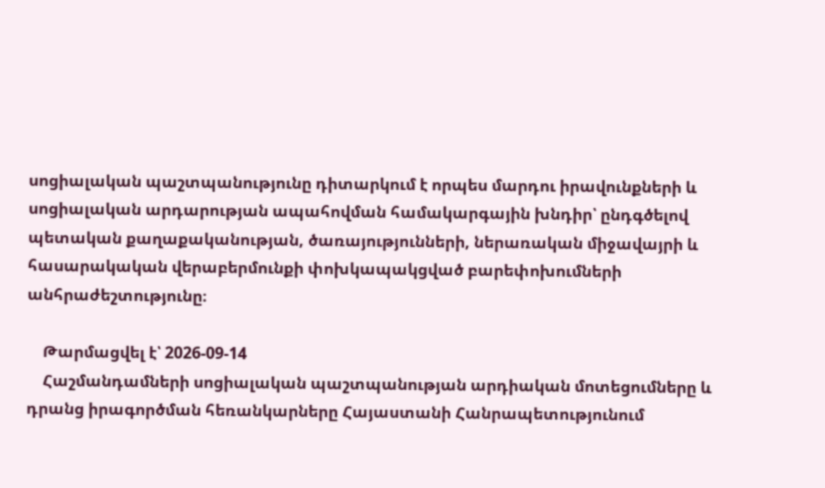սոցիալական պաշտպանությունը դիտարկում է որպես մարդու իրավունքների և սոցիալական արդարության ապահովման համակարգային խնդիր՝ ընդգծելով պետական քաղաքականության, ծառայությունների, ներառական միջավայրի և հասարակական վերաբերմունքի փոխկապակցված բարեփոխումների անհրաժեշտությունը։

    Թարմացվել է՝ 2026-09-14
    Հաշմանդամների սոցիալական պաշտպանության արդիական մոտեցումները և դրանց իրագործման հեռանկարները Հայաստանի Հանրապետությունում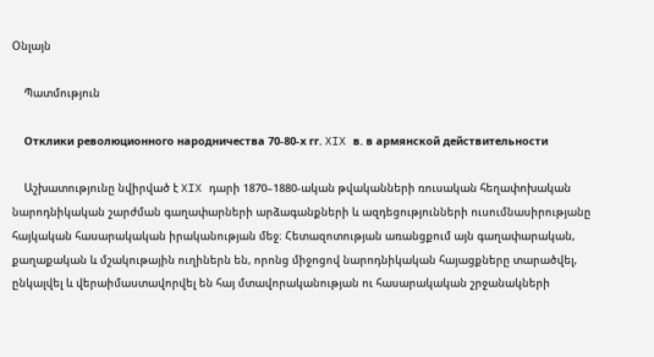Օնլայն

    Պատմություն

    Отклики революционного народничества 70-80-х гг. XIX в. в армянской действительности

    Աշխատությունը նվիրված է XIX դարի 1870–1880-ական թվականների ռուսական հեղափոխական նարոդնիկական շարժման գաղափարների արձագանքների և ազդեցությունների ուսումնասիրությանը հայկական հասարակական իրականության մեջ։ Հետազոտության առանցքում այն գաղափարական, քաղաքական և մշակութային ուղիներն են, որոնց միջոցով նարոդնիկական հայացքները տարածվել, ընկալվել և վերաիմաստավորվել են հայ մտավորականության ու հասարակական շրջանակների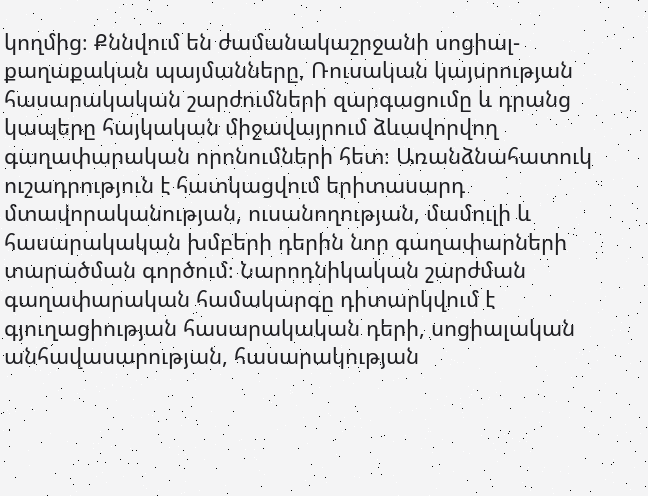կողմից։ Քննվում են ժամանակաշրջանի սոցիալ-քաղաքական պայմանները, Ռուսական կայսրության հասարակական շարժումների զարգացումը և դրանց կապերը հայկական միջավայրում ձևավորվող գաղափարական որոնումների հետ։ Առանձնահատուկ ուշադրություն է հատկացվում երիտասարդ մտավորականության, ուսանողության, մամուլի և հասարակական խմբերի դերին նոր գաղափարների տարածման գործում։ Նարոդնիկական շարժման գաղափարական համակարգը դիտարկվում է գյուղացիության հասարակական դերի, սոցիալական անհավասարության, հասարակության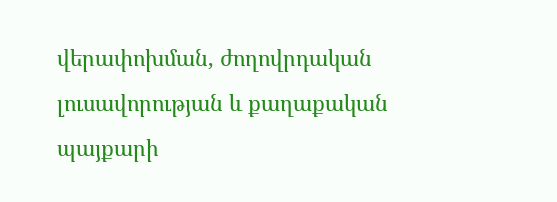վերափոխման, ժողովրդական լուսավորության և քաղաքական պայքարի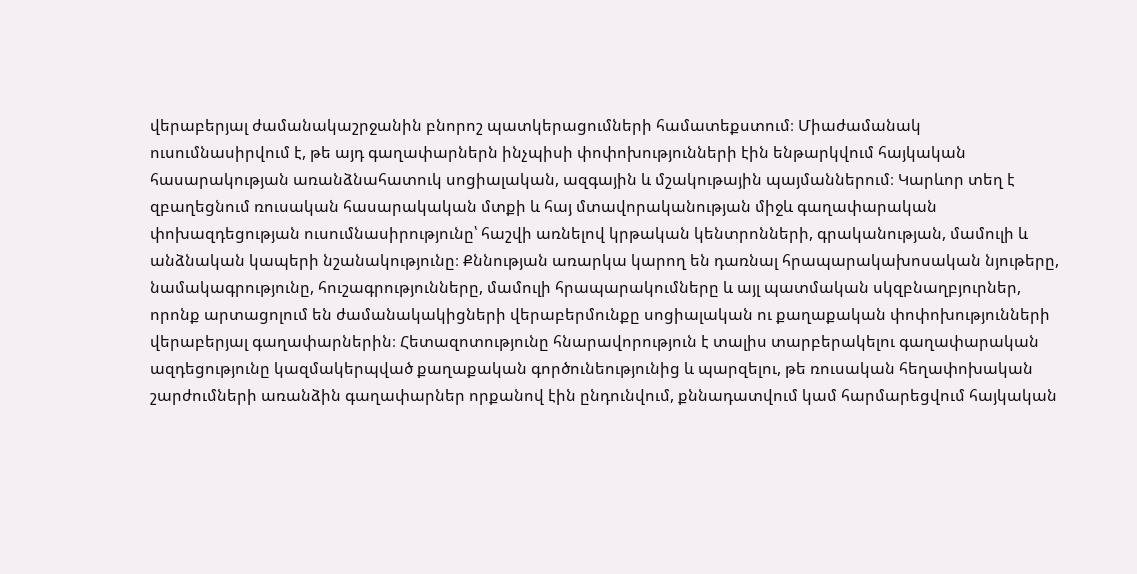վերաբերյալ ժամանակաշրջանին բնորոշ պատկերացումների համատեքստում։ Միաժամանակ ուսումնասիրվում է, թե այդ գաղափարներն ինչպիսի փոփոխությունների էին ենթարկվում հայկական հասարակության առանձնահատուկ սոցիալական, ազգային և մշակութային պայմաններում։ Կարևոր տեղ է զբաղեցնում ռուսական հասարակական մտքի և հայ մտավորականության միջև գաղափարական փոխազդեցության ուսումնասիրությունը՝ հաշվի առնելով կրթական կենտրոնների, գրականության, մամուլի և անձնական կապերի նշանակությունը։ Քննության առարկա կարող են դառնալ հրապարակախոսական նյութերը, նամակագրությունը, հուշագրությունները, մամուլի հրապարակումները և այլ պատմական սկզբնաղբյուրներ, որոնք արտացոլում են ժամանակակիցների վերաբերմունքը սոցիալական ու քաղաքական փոփոխությունների վերաբերյալ գաղափարներին։ Հետազոտությունը հնարավորություն է տալիս տարբերակելու գաղափարական ազդեցությունը կազմակերպված քաղաքական գործունեությունից և պարզելու, թե ռուսական հեղափոխական շարժումների առանձին գաղափարներ որքանով էին ընդունվում, քննադատվում կամ հարմարեցվում հայկական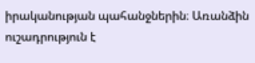իրականության պահանջներին։ Առանձին ուշադրություն է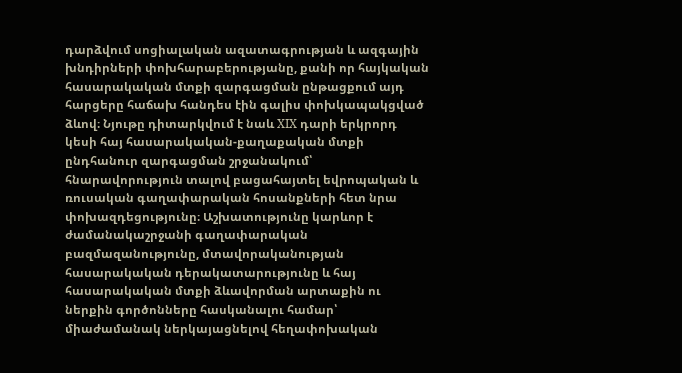դարձվում սոցիալական ազատագրության և ազգային խնդիրների փոխհարաբերությանը, քանի որ հայկական հասարակական մտքի զարգացման ընթացքում այդ հարցերը հաճախ հանդես էին գալիս փոխկապակցված ձևով։ Նյութը դիտարկվում է նաև XIX դարի երկրորդ կեսի հայ հասարակական-քաղաքական մտքի ընդհանուր զարգացման շրջանակում՝ հնարավորություն տալով բացահայտել եվրոպական և ռուսական գաղափարական հոսանքների հետ նրա փոխազդեցությունը։ Աշխատությունը կարևոր է ժամանակաշրջանի գաղափարական բազմազանությունը, մտավորականության հասարակական դերակատարությունը և հայ հասարակական մտքի ձևավորման արտաքին ու ներքին գործոնները հասկանալու համար՝ միաժամանակ ներկայացնելով հեղափոխական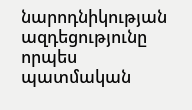նարոդնիկության ազդեցությունը որպես պատմական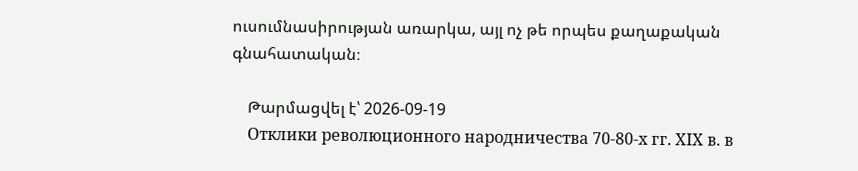ուսումնասիրության առարկա, այլ ոչ թե որպես քաղաքական գնահատական։

    Թարմացվել է՝ 2026-09-19
    Отклики революционного народничества 70-80-х гг. XIX в. в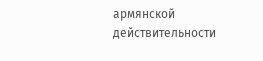армянской действительности